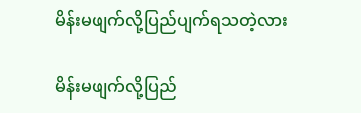မိန်းမဖျက်လို့ပြည်ပျက်ရသတဲ့လား

မိန်းမဖျက်လို့ပြည်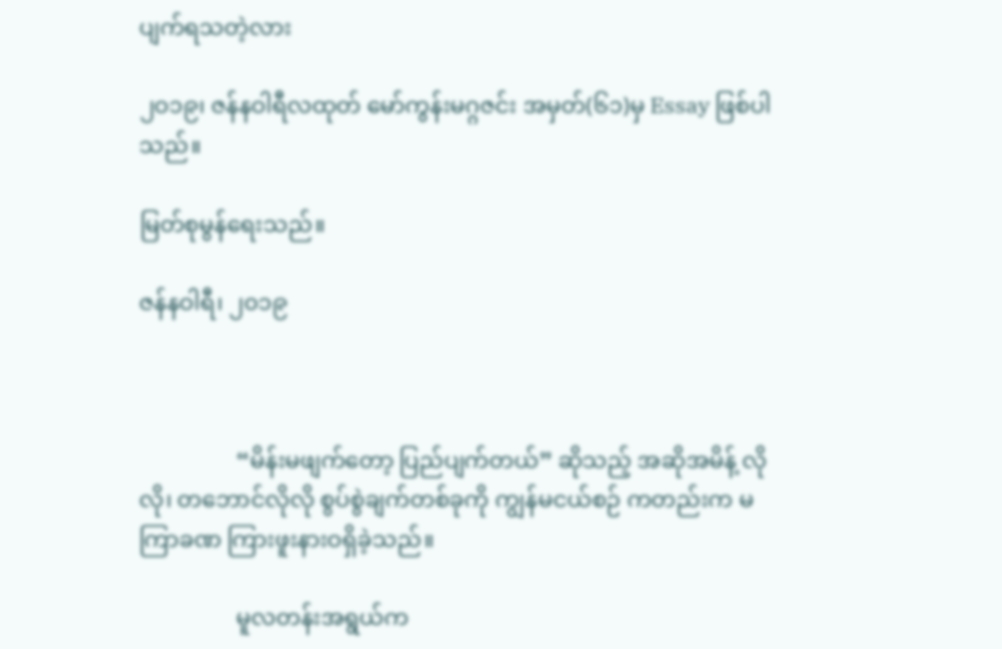ပျက်ရသတဲ့လား

၂ဝ၁၉၊ ဇန်နဝါရီလထုတ် မော်ကွန်းမဂ္ဂဇင်း အမှတ်(၆၁)မှ Essay ဖြစ်ပါသည်။

မြတ်စုမွန်ရေးသည်။

ဇန်နဝါရီ၊ ၂၀၁၉



                 “မိန်းမဖျက်တော့ ပြည်ပျက်တယ်” ဆိုသည့် အဆိုအမိန့် လိုလို၊ တဘောင်လိုလို စွပ်စွဲချက်တစ်ခုကို ကျွန်မငယ်စဉ် ကတည်းက မကြာခဏ ကြားဖူးနားဝရှိခဲ့သည်။

                 မူလတန်းအရွယ်က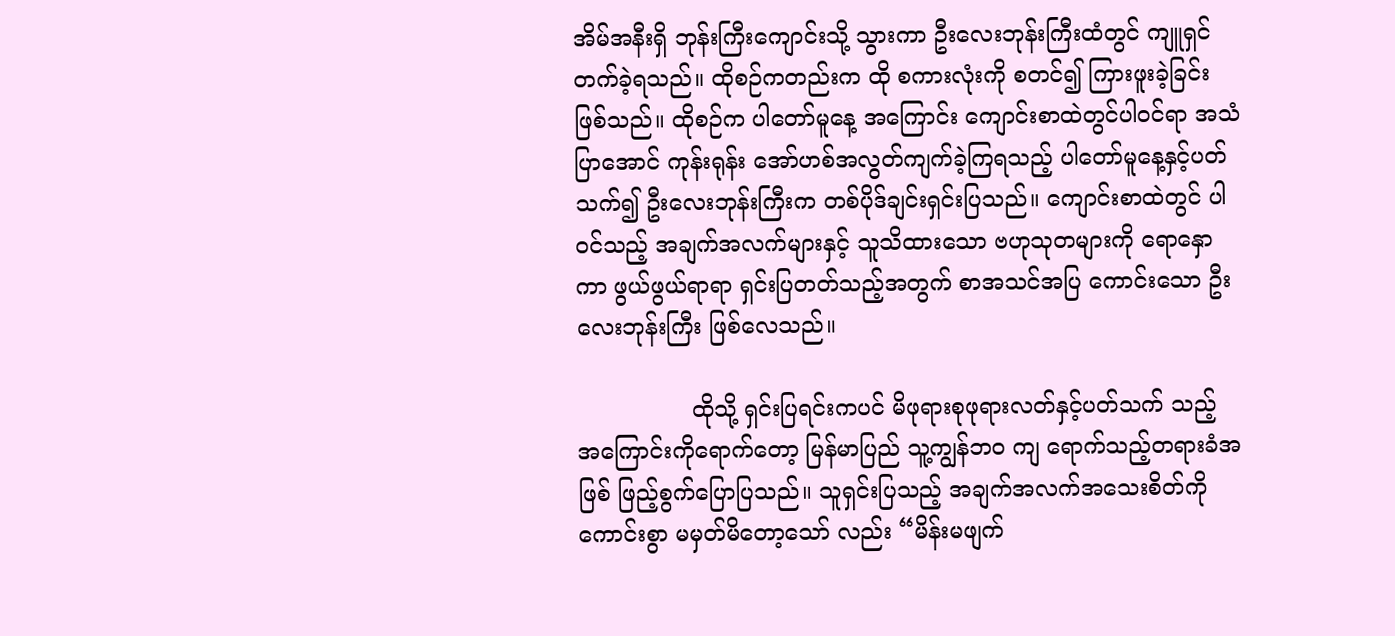အိမ်အနီးရှိ ဘုန်းကြီးကျောင်းသို့ သွားကာ ဦးလေးဘုန်းကြီးထံတွင် ကျူရှင်တက်ခဲ့ရသည်။ ထိုစဉ်ကတည်းက ထို စကားလုံးကို စတင်၍ ကြားဖူးခဲ့ခြင်းဖြစ်သည်။ ထိုစဉ်က ပါတော်မူနေ့ အကြောင်း ကျောင်းစာထဲတွင်ပါဝင်ရာ အသံပြာအောင် ကုန်းရုန်း အော်ဟစ်အလွတ်ကျက်ခဲ့ကြရသည့် ပါတော်မူနေ့နှင့်ပတ်သက်၍ ဦးလေးဘုန်းကြီးက တစ်ပိုဒ်ချင်းရှင်းပြသည်။ ကျောင်းစာထဲတွင် ပါဝင်သည့် အချက်အလက်များနှင့် သူသိထားသော ဗဟုသုတများကို ရောနှောကာ ဖွယ်ဖွယ်ရာရာ ရှင်းပြတတ်သည့်အတွက် စာအသင်အပြ ကောင်းသော ဦးလေးဘုန်းကြီး ဖြစ်လေသည်။

                ထိုသို့ ရှင်းပြရင်းကပင် မိဖုရားစုဖုရားလတ်နှင့်ပတ်သက် သည့် အကြောင်းကိုရောက်တော့ မြန်မာပြည် သူ့ကျွန်ဘ၀ ကျ ရောက်သည့်တရားခံအဖြစ် ဖြည့်စွက်ပြောပြသည်။ သူရှင်းပြသည့် အချက်အလက်အသေးစိတ်ကို ကောင်းစွာ မမှတ်မိတော့သော် လည်း “မိန်းမဖျက်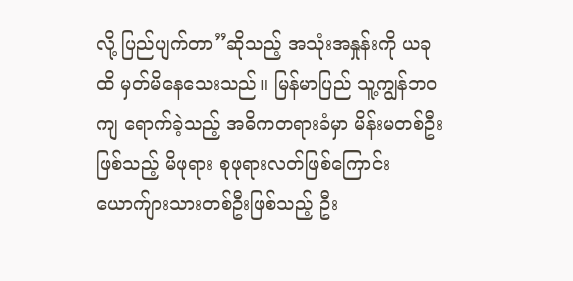လို့ ပြည်ပျက်တာ”ဆိုသည့် အသုံးအနှုန်းကို ယခုထိ မှတ်မိနေသေးသည်။ မြန်မာပြည် သူ့ကျွန်ဘ၀ ကျ ရောက်ခဲ့သည့် အဓိကတရားခံမှာ မိန်းမတစ်ဦးဖြစ်သည့် မိဖုရား စုဖုရားလတ်ဖြစ်ကြောင်း ယောက်ျားသားတစ်ဦးဖြစ်သည့် ဦး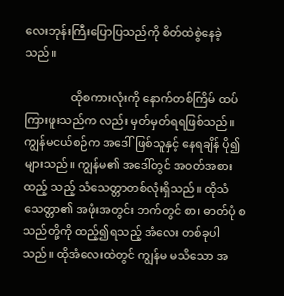လေးဘုန်းကြီးပြောပြသည်ကို စိတ်ထဲစွဲနေခဲ့သည်။

                ထိုစကားလုံးကို နောက်တစ်ကြိမ် ထပ်ကြားဖူးသည်က လည်း မှတ်မှတ်ရရဖြစ်သည်။ ကျွန်မငယ်စဉ်က အဒေါ်ဖြစ်သူနှင့် နေရချိန် ပို၍ များသည်။ ကျွန်မ၏ အဒေါ်တွင် အဝတ်အစားထည့် သည့် သံသေတ္တာတစ်လုံးရှိသည်။ ထိုသံသေတ္တာ၏ အဖုံးအတွင်း ဘက်တွင် စာ၊ ဓာတ်ပုံ စသည်တို့ကို ထည့်၍ရသည့် အံလေး တစ်ခုပါသည်။ ထိုအံလေးထဲတွင် ကျွန်မ မသိသော အ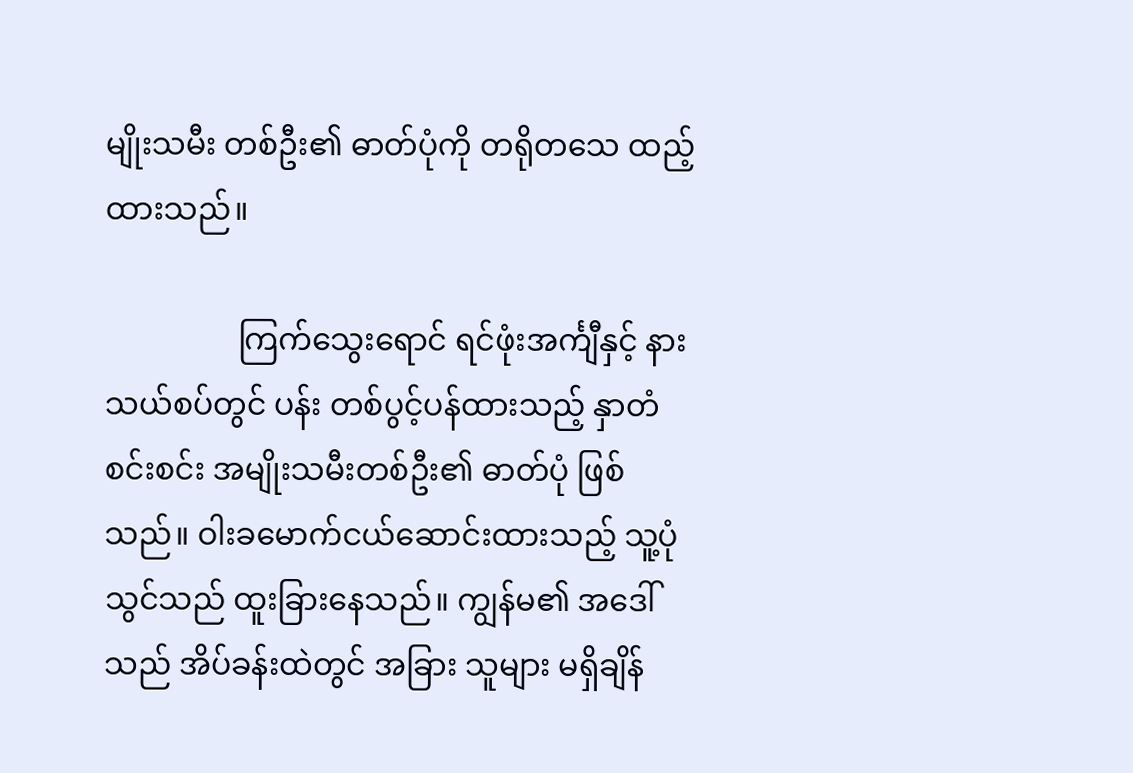မျိုးသမီး တစ်ဦး၏ ဓာတ်ပုံကို တရိုတသေ ထည့်ထားသည်။

                 ကြက်သွေးရောင် ရင်ဖုံးအင်္ကျီနှင့် နားသယ်စပ်တွင် ပန်း တစ်ပွင့်ပန်ထားသည့် နှာတံစင်းစင်း အမျိုးသမီးတစ်ဦး၏ ဓာတ်ပုံ ဖြစ်သည်။ ဝါးခမောက်ငယ်ဆောင်းထားသည့် သူ့ပုံသွင်သည် ထူးခြားနေသည်။ ကျွန်မ၏ အဒေါ်သည် အိပ်ခန်းထဲတွင် အခြား သူများ မရှိချိန်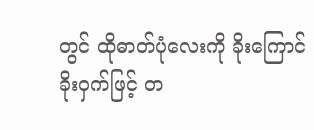တွင် ထိုဓာတ်ပုံလေးကို ခိုးကြောင်ခိုးဝှက်ဖြင့် တ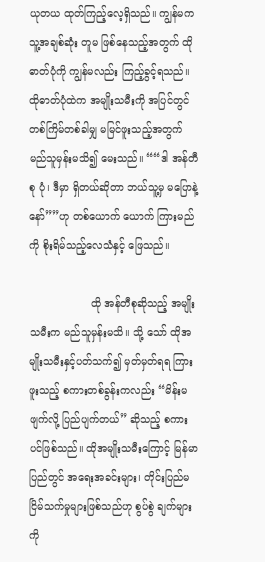ယုတယ ထုတ်ကြည့်လေ့ရှိသည်။ ကျွန်မက သူ့အချစ်ဆုံး တူမ ဖြစ်နေသည့်အတွက် ထိုဓာတ်ပုံကို ကျွန်မလည်း ကြည့်ခွင့်ရသည်။ ထိုဓာတ်ပုံထဲက အမျိုးသမီးကို အပြင်တွင် တစ်ကြိမ်တစ်ခါမျှ မမြင်ဖူးသည့်အတွက် မည်သူမှန်းမသိ၍ မေးသည်။ ““ဒါ အန်တီစု ပုံ၊ ဒီမှာ ရှိတယ်ဆိုတာ ဘယ်သူ့မှ မပြောနဲ့နော်””ဟု တစ်ယောက် ယောက် ကြားမည်ကို စိုးရိမ်သည့်လေသံနှင့် ဖြေသည်။

                   ထို အန်တီစုဆိုသည့် အမျိုးသမီးက မည်သူမှန်းမသိ။ သို့ သော် ထိုအမျိုးသမီးနှင့်ပတ်သက်၍ မှတ်မှတ်ရရ ကြားဖူးသည့် စကားတစ်ခွန်းကလည်း “မိန်းမဖျက်လို့ ပြည်ပျက်တယ်” ဆိုသည့် စကားပင်ဖြစ်သည်။ ထိုအမျိုးသမီးကြောင့် မြန်မာပြည်တွင် အရေးအခင်းများ၊ တိုင်းပြည်မငြိမ်သက်မှုများဖြစ်သည်ဟု စွပ်စွဲ ချက်များကို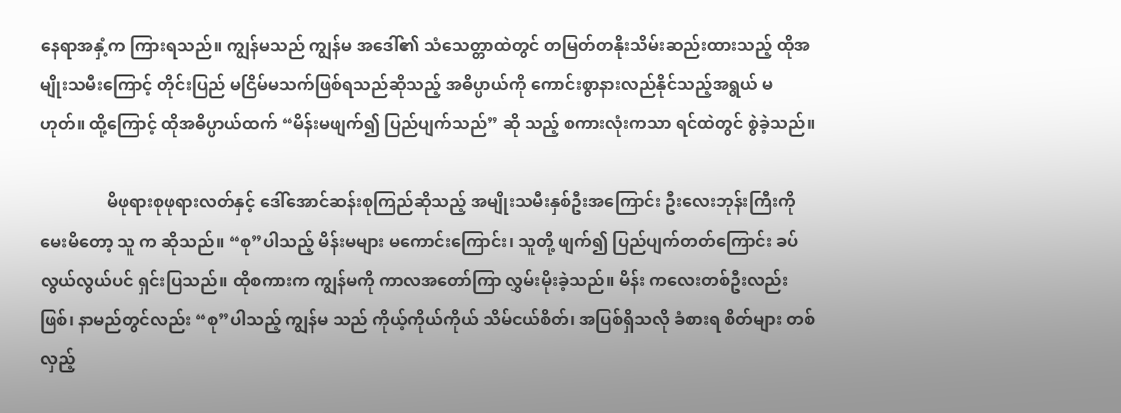နေရာအနှံ့က ကြားရသည်။ ကျွန်မသည် ကျွန်မ အဒေါ်၏ သံသေတ္တာထဲတွင် တမြတ်တနိုးသိမ်းဆည်းထားသည့် ထိုအမျိုးသမီးကြောင့် တိုင်းပြည် မငြိမ်မသက်ဖြစ်ရသည်ဆိုသည့် အဓိပ္ပာယ်ကို ကောင်းစွာနားလည်နိုင်သည့်အရွယ် မဟုတ်။ ထို့ကြောင့် ထိုအဓိပ္ပာယ်ထက် “မိန်းမဖျက်၍ ပြည်ပျက်သည်” ဆို သည့် စကားလုံးကသာ ရင်ထဲတွင် စွဲခဲ့သည်။

                မိဖုရားစုဖုရားလတ်နှင့် ဒေါ်အောင်ဆန်းစုကြည်ဆိုသည့် အမျိုးသမီးနှစ်ဦးအကြောင်း ဦးလေးဘုန်းကြီးကို မေးမိတော့ သူ က ဆိုသည်။ “စု”ပါသည့် မိန်းမများ မကောင်းကြောင်း၊ သူတို့ ဖျက်၍ ပြည်ပျက်တတ်ကြောင်း ခပ်လွယ်လွယ်ပင် ရှင်းပြသည်။ ထိုစကားက ကျွန်မကို ကာလအတော်ကြာ လွှမ်းမိုးခဲ့သည်။ မိန်း ကလေးတစ်ဦးလည်းဖြစ်၊ နာမည်တွင်လည်း “စု”ပါသည့် ကျွန်မ သည် ကိုယ့်ကိုယ်ကိုယ် သိမ်ငယ်စိတ်၊ အပြစ်ရှိသလို ခံစားရ စိတ်များ တစ်လှည့်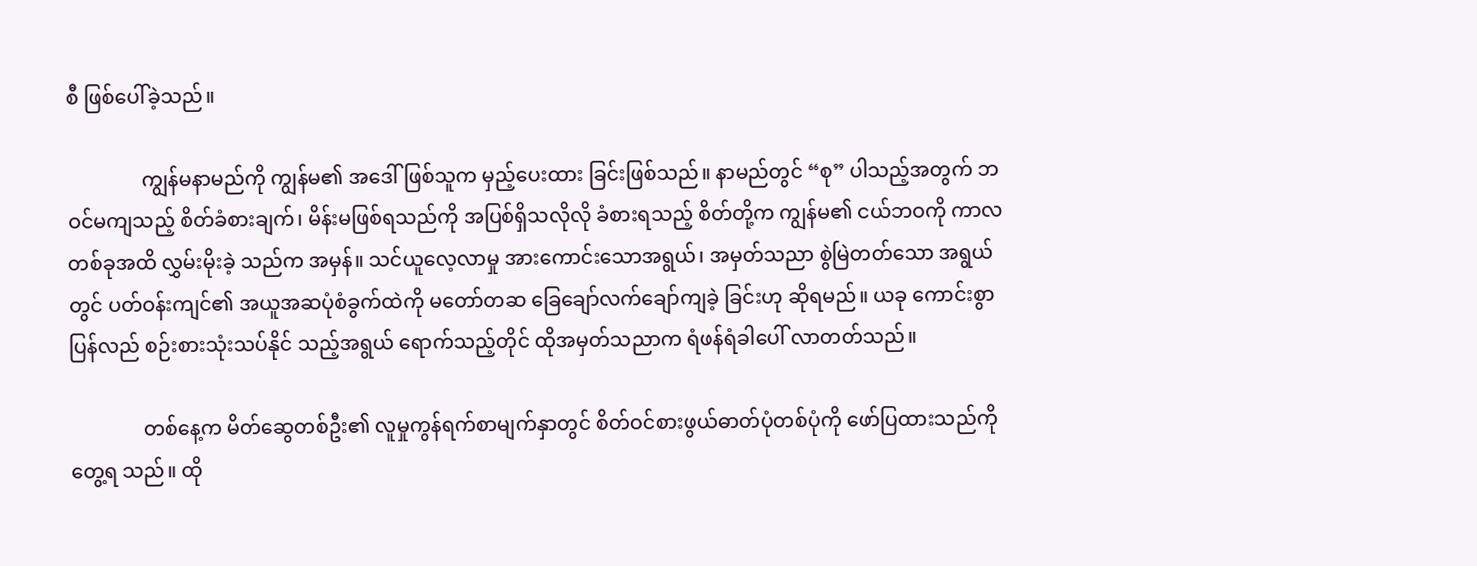စီ ဖြစ်ပေါ်ခဲ့သည်။

               ကျွန်မနာမည်ကို ကျွန်မ၏ အဒေါ်ဖြစ်သူက မှည့်ပေးထား ခြင်းဖြစ်သည်။ နာမည်တွင် “စု” ပါသည့်အတွက် ဘဝင်မကျသည့် စိတ်ခံစားချက်၊ မိန်းမဖြစ်ရသည်ကို အပြစ်ရှိသလိုလို ခံစားရသည့် စိတ်တို့က ကျွန်မ၏ ငယ်ဘဝကို ကာလတစ်ခုအထိ လွှမ်းမိုးခဲ့ သည်က အမှန်။ သင်ယူလေ့လာမှု အားကောင်းသောအရွယ်၊ အမှတ်သညာ စွဲမြဲတတ်သော အရွယ်တွင် ပတ်ဝန်းကျင်၏ အယူအဆပုံစံခွက်ထဲကို မတော်တဆ ခြေချော်လက်ချော်ကျခဲ့ ခြင်းဟု ဆိုရမည်။ ယခု ကောင်းစွာ ပြန်လည် စဉ်းစားသုံးသပ်နိုင် သည့်အရွယ် ရောက်သည့်တိုင် ထိုအမှတ်သညာက ရံဖန်ရံခါပေါ် လာတတ်သည်။

               တစ်နေ့က မိတ်ဆွေတစ်ဦး၏ လူမှုကွန်ရက်စာမျက်နှာတွင် စိတ်ဝင်စားဖွယ်ဓာတ်ပုံတစ်ပုံကို ဖော်ပြထားသည်ကို တွေ့ရ သည်။ ထို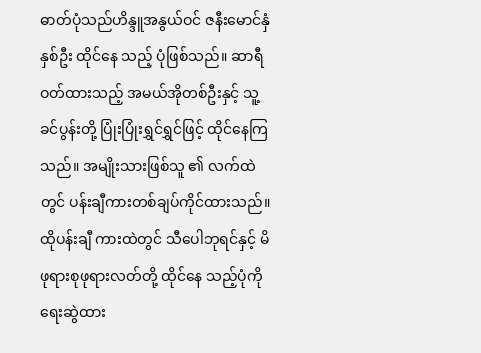ဓာတ်ပုံသည်ဟိန္ဒူအနွယ်ဝင် ဇနီးမောင်နှံနှစ်ဦး ထိုင်နေ သည့် ပုံဖြစ်သည်။ ဆာရီဝတ်ထားသည့် အမယ်အိုတစ်ဦးနှင့် သူ့ ခင်ပွန်းတို့ ပြုံးပြုံးရွှင်ရွှင်ဖြင့် ထိုင်နေကြသည်။ အမျိုးသားဖြစ်သူ ၏ လက်ထဲတွင် ပန်းချီကားတစ်ချပ်ကိုင်ထားသည်။ ထိုပန်းချီ ကားထဲတွင် သီပေါဘုရင်နှင့် မိဖုရားစုဖုရားလတ်တို့ ထိုင်နေ သည့်ပုံကို ရေးဆွဲထား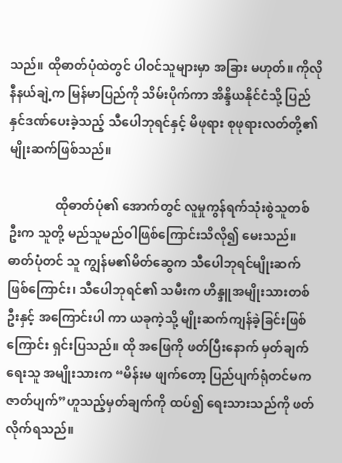သည်။ ထိုဓာတ်ပုံထဲတွင် ပါဝင်သူများမှာ အခြား မဟုတ်။ ကိုလိုနီနယ်ချဲ့က မြန်မာပြည်ကို သိမ်းပိုက်ကာ အိန္ဒိယနိုင်ငံသို့ ပြည်နှင်ဒဏ်ပေးခဲ့သည့် သီပေါဘုရင်နှင့် မိဖုရား စုဖုရားလတ်တို့၏ မျိုးဆက်ဖြစ်သည်။

               ထိုဓာတ်ပုံ၏ အောက်တွင် လူမှုကွန်ရက်သုံးစွဲသူတစ်ဦးက သူတို့ မည်သူမည်ဝါဖြစ်ကြောင်းသိလို၍ မေးသည်။ ဓာတ်ပုံတင် သူ ကျွန်မ၏မိတ်ဆွေက သီပေါဘုရင်မျိုးဆက်ဖြစ်ကြောင်း၊ သီပေါဘုရင်၏ သမီးက ဟိန္ဒူအမျိုးသားတစ်ဦးနှင့် အကြောင်းပါ ကာ ယခုကဲ့သို့ မျိုးဆက်ကျန်ခဲ့ခြင်းဖြစ်ကြောင်း ရှင်းပြသည်။ ထို အဖြေကို ဖတ်ပြီးနောက် မှတ်ချက်ရေးသူ အမျိုးသားက “မိန်းမ ဖျက်တော့ ပြည်ပျက်ရုံတင်မက ဇာတ်ပျက်”ဟူသည့်မှတ်ချက်ကို ထပ်၍ ရေးသားသည်ကို ဖတ်လိုက်ရသည်။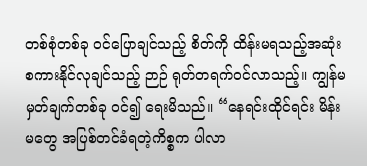တစ်စုံတစ်ခု ဝင်ပြောချင်သည့် စိတ်ကို ထိန်းမရသည့်အဆုံး စကားနိုင်လုချင်သည့် ဉာဉ် ရုတ်တရက်ဝင်လာသည့်။ ကျွန်မ မှတ်ချက်တစ်ခု ဝင်၍ ရေးမိသည်။ “နေရင်းထိုင်ရင်း မိန်းမတွေ အပြစ်တင်ခံရတဲ့ကိစ္စက ပါလာ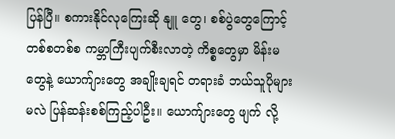ပြန်ပြီ။ စကားနိုင်လုကြေးဆို နျူ တွေ၊ စစ်ပွဲတွေကြောင့် တစ်စတစ်စ ကမ္ဘာကြီးပျက်စီးလာတဲ့ ကိစ္စတွေမှာ မိန်းမတွေနဲ့ ယောက်ျားတွေ အချိုးချရင် တရားခံ ဘယ်သူပိုများမလဲ ပြန်ဆန်းစစ်ကြည့်ပါဦး။ ယောက်ျားတွေ ဖျက် လို့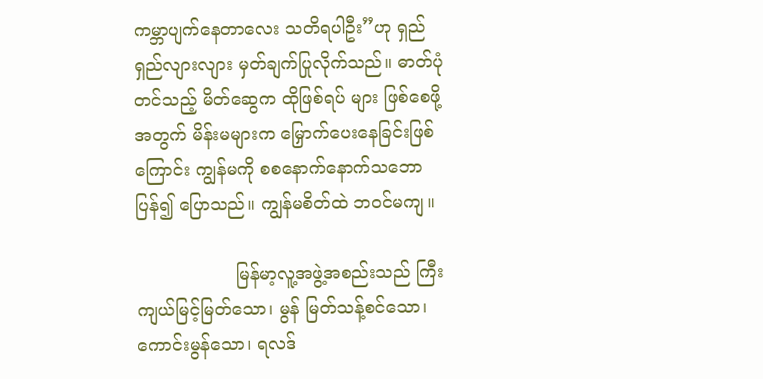ကမ္ဘာပျက်နေတာလေး သတိရပါဦး”ဟု ရှည်ရှည်လျားလျား မှတ်ချက်ပြုလိုက်သည်။ ဓာတ်ပုံတင်သည့် မိတ်ဆွေက ထိုဖြစ်ရပ် များ ဖြစ်စေဖို့အတွက် မိန်းမများက မြှောက်ပေးနေခြင်းဖြစ် ကြောင်း ကျွန်မကို စစနောက်နောက်သဘော ပြန်၍ ပြောသည်။ ကျွန်မစိတ်ထဲ ဘဝင်မကျ။

                  မြန်မာ့လူ့အဖွဲ့အစည်းသည် ကြီးကျယ်မြင့်မြတ်သော၊ မွန် မြတ်သန့်စင်သော၊ ကောင်းမွန်သော၊ ရလဒ်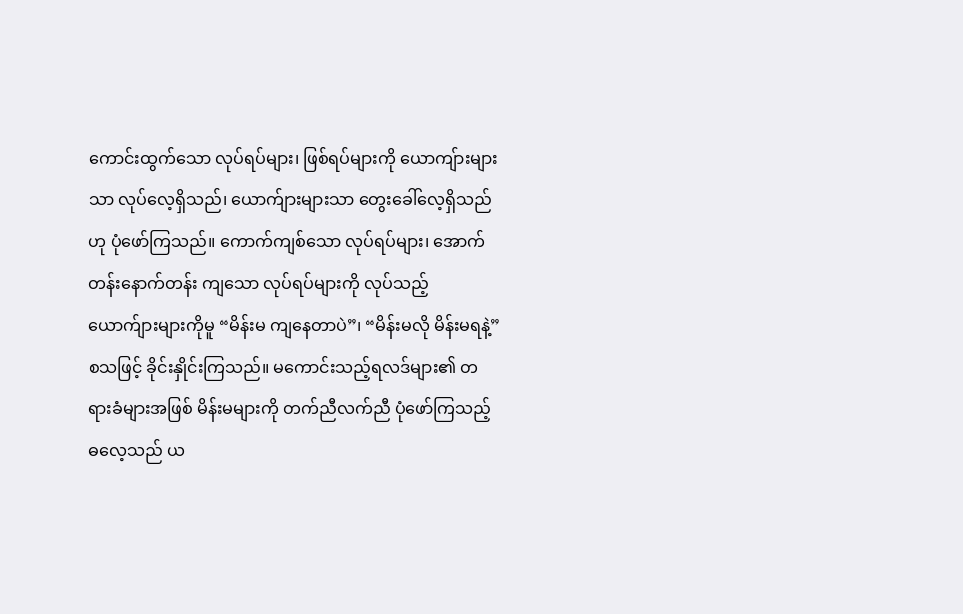ကောင်းထွက်သော လုပ်ရပ်များ၊ ဖြစ်ရပ်များကို ယောကျ်ားများသာ လုပ်လေ့ရှိသည်၊ ယောက်ျားများသာ တွေးခေါ်လေ့ရှိသည်ဟု ပုံဖော်ကြသည်။ ကောက်ကျစ်သော လုပ်ရပ်များ၊ အောက်တန်းနောက်တန်း ကျသော လုပ်ရပ်များကို လုပ်သည့် ယောက်ျားများကိုမူ “မိန်းမ ကျနေတာပဲ”၊ “မိန်းမလို မိန်းမရနဲ့” စသဖြင့် ခိုင်းနှိုင်းကြသည်။ မကောင်းသည့်ရလဒ်များ၏ တရားခံများအဖြစ် မိန်းမများကို တက်ညီလက်ညီ ပုံဖော်ကြသည့် ဓလေ့သည် ယ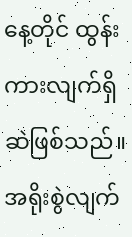နေ့တိုင် ထွန်း ကားလျက်ရှိဆဲဖြစ်သည်။ အရိုးစွဲလျက်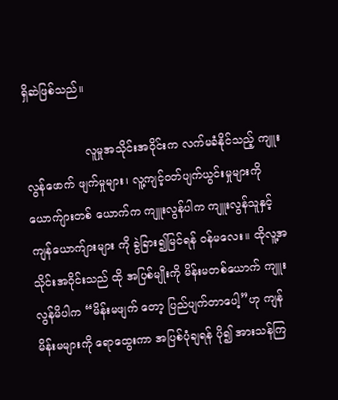ရှိဆဲဖြစ်သည်။

                 လူမှုအသိုင်းအဝိုင်းက လက်မခံနိုင်သည့် ကျူးလွန်ဖောက် ဖျက်မှုများ၊ လူ့ကျင့်ဝတ်ပျက်ယွင်းမှုများကို ယောက်ျားတစ် ယောက်က ကျူးလွန်ပါက ကျူးလွန်သူနှင့် ကျန်ယောက်ျားများ ကို ခွဲခြား၍မြင်ရန် ဝန်မလေး။ ထိုလူ့အသိုင်းအဝိုင်းသည် ထို အပြစ်မျိုးကို မိန်းမတစ်ယောက် ကျူးလွန်မိပါက “မိန်းမဖျက် တော့ ပြည်ပျက်တာပေါ့”ဟု ကျန်မိန်းမများကို ရောထွေးကာ အပြစ်ပုံချရန် ပို၍ အားသန်ကြ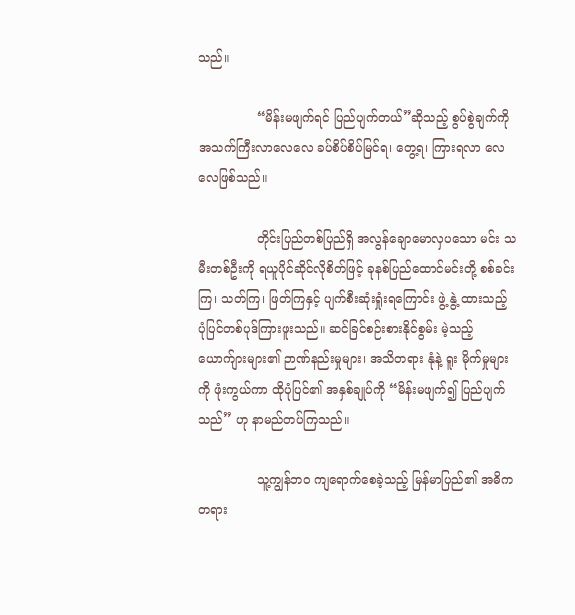သည်။

               “မိန်းမဖျက်ရင် ပြည်ပျက်တယ်”ဆိုသည့် စွပ်စွဲချက်ကို အသက်ကြီးလာလေလေ ခပ်စိပ်စိပ်မြင်ရ၊ တွေ့ရ၊ ကြားရလာ လေလေဖြစ်သည်။

               တိုင်းပြည်တစ်ပြည်ရှိ အလွန်ချောမောလှပသော မင်း သမီးတစ်ဦးကို ရယူပိုင်ဆိုင်လိုစိတ်ဖြင့် ခုနစ်ပြည်ထောင်မင်းတို့ စစ်ခင်းကြ၊ သတ်ကြ၊ ဖြတ်ကြနှင့် ပျက်စီးဆုံးရှုံးရကြောင်း ဖွဲ့ နွဲ့ ထားသည့် ပုံပြင်တစ်ပုဒ်ကြားဖူးသည်။ ဆင်ခြင်စဉ်းစားနိုင်စွမ်း မဲ့သည့် ယောက်ျားများ၏ ဉာဏ်နည်းမှုများ၊ အသိတရား နုံနဲ့ ရူး မိုက်မှုများကို ဖုံးကွယ်ကာ ထိုပုံပြင်၏ အနှစ်ချုပ်ကို “မိန်းမဖျက်၍ ပြည်ပျက်သည်” ဟု နာမည်တပ်ကြသည်။

               သူ့ကျွန်ဘ၀ ကျရောက်စေခဲ့သည့် မြန်မာပြည်၏ အဓိက တရား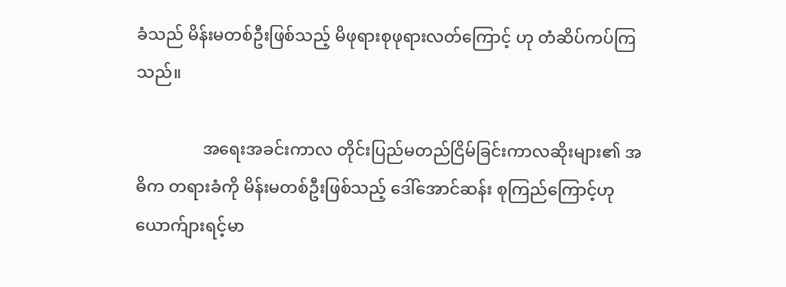ခံသည် မိန်းမတစ်ဦးဖြစ်သည့် မိဖုရားစုဖုရားလတ်ကြောင့် ဟု တံဆိပ်ကပ်ကြသည်။

                အရေးအခင်းကာလ တိုင်းပြည်မတည်ငြိမ်ခြင်းကာလဆိုးများ၏ အဓိက တရားခံကို မိန်းမတစ်ဦးဖြစ်သည့် ဒေါ်အောင်ဆန်း စုကြည်ကြောင့်ဟု ယောက်ျားရင့်မာ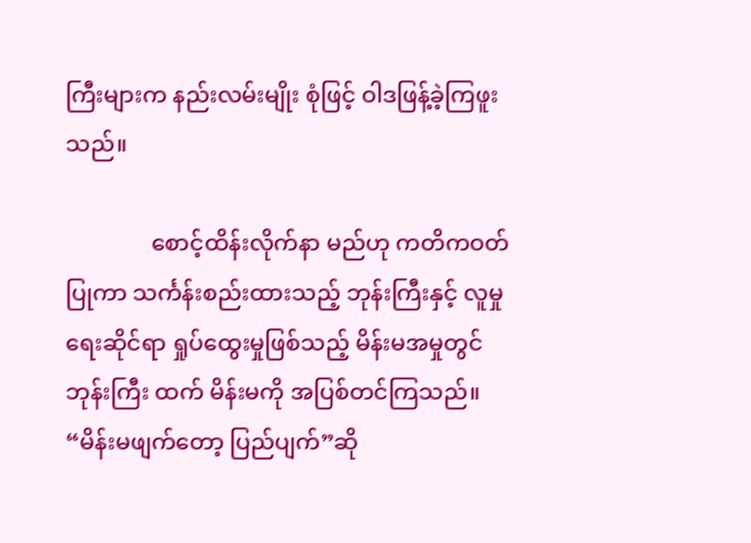ကြီးများက နည်းလမ်းမျိုး စုံဖြင့် ဝါဒဖြန့်ခဲ့ကြဖူးသည်။

               စောင့်ထိန်းလိုက်နာ မည်ဟု ကတိကဝတ်ပြုကာ သင်္ကန်းစည်းထားသည့် ဘုန်းကြီးနှင့် လူမှုရေးဆိုင်ရာ ရှုပ်ထွေးမှုဖြစ်သည့် မိန်းမအမှုတွင် ဘုန်းကြီး ထက် မိန်းမကို အပြစ်တင်ကြသည်။ “မိန်းမဖျက်တော့ ပြည်ပျက်”ဆို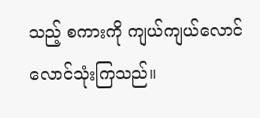သည့် စကားကို ကျယ်ကျယ်လောင်လောင်သုံးကြသည်။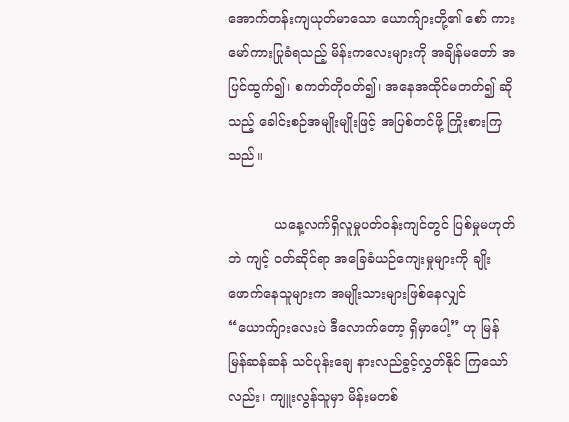အောက်တန်းကျယုတ်မာသော ယောက်ျားတို့၏ စော် ကားမော်ကားပြုခံရသည့် မိန်းကလေးများကို အချိန်မတော် အပြင်ထွက်၍၊ စကတ်တိုဝတ်၍၊ အနေအထိုင်မတတ်၍ ဆိုသည့် ခေါင်းစဉ်အမျိုးမျိုးဖြင့် အပြစ်တင်ဖို့ ကြိုးစားကြသည်။

           ယနေ့လက်ရှိလူမှုပတ်ဝန်းကျင်တွင် ပြစ်မှုမဟုတ်ဘဲ ကျင့် ဝတ်ဆိုင်ရာ အခြေခံယဉ်ကျေးမှုများကို ချိုးဖောက်နေသူများက အမျိုးသားများဖြစ်နေလျှင် “ယောက်ျားလေးပဲ ဒီလောက်တော့ ရှိမှာပေါ့” ဟု မြန်မြန်ဆန်ဆန် သင်ပုန်းချေ နားလည်ခွင့်လွှတ်နိုင် ကြသော်လည်း၊ ကျူးလွန်သူမှာ မိန်းမတစ်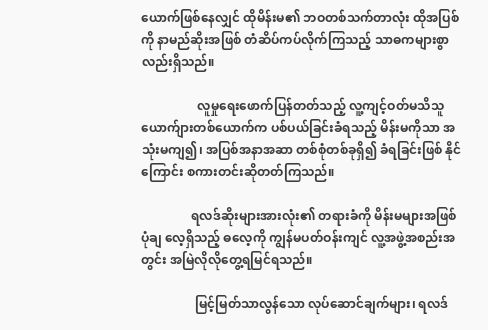ယောက်ဖြစ်နေလျှင် ထိုမိန်းမ၏ ဘဝတစ်သက်တာလုံး ထိုအပြစ်ကို နာမည်ဆိုးအဖြစ် တံဆိပ်ကပ်လိုက်ကြသည့် သာဓကများစွာလည်းရှိသည်။

                  လူမှုရေးဖောက်ပြန်တတ်သည့် လူ့ကျင့်ဝတ်မသိသူ ယောက်ျားတစ်ယောက်က ပစ်ပယ်ခြင်းခံရသည့် မိန်းမကိုသာ အသုံးမကျ၍၊ အပြစ်အနာအဆာ တစ်စုံတစ်ခုရှိ၍ ခံရခြင်းဖြစ် နိုင်ကြောင်း စကားတင်းဆိုတတ်ကြသည်။

                ရလဒ်ဆိုးများအားလုံး၏ တရားခံကို မိန်းမများအဖြစ် ပုံချ လေ့ရှိသည့် ဓလေ့ကို ကျွန်မပတ်ဝန်းကျင် လူ့အဖွဲ့အစည်းအတွင်း အမြဲလိုလိုတွေ့ရမြင်ရသည်။

                 မြင့်မြတ်သာလွန်သော လုပ်ဆောင်ချက်များ၊ ရလဒ်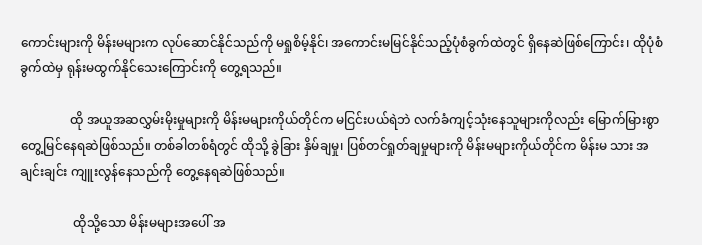ကောင်းများကို မိန်းမများက လုပ်ဆောင်နိုင်သည်ကို မရှုစိမ့်နိုင်၊ အကောင်းမမြင်နိုင်သည့်ပုံစံခွက်ထဲတွင် ရှိနေဆဲဖြစ်ကြောင်း၊ ထိုပုံစံခွက်ထဲမှ ရုန်းမထွက်နိုင်သေးကြောင်းကို တွေ့ရသည်။

                ထို အယူအဆလွှမ်းမိုးမှုများကို မိန်းမများကိုယ်တိုင်က မငြင်းပယ်ရဲဘဲ လက်ခံကျင့်သုံးနေသူများကိုလည်း မြောက်မြားစွာတွေ့မြင်နေရဆဲဖြစ်သည်။ တစ်ခါတစ်ရံတွင် ထိုသို့ ခွဲခြား နှိမ်ချမှု၊ ပြစ်တင်ရှုတ်ချမှုများကို မိန်းမများကိုယ်တိုင်က မိန်းမ သား အချင်းချင်း ကျူးလွန်နေသည်ကို တွေ့နေရဆဲဖြစ်သည်။

                 ထိုသို့သော မိန်းမများအပေါ် အ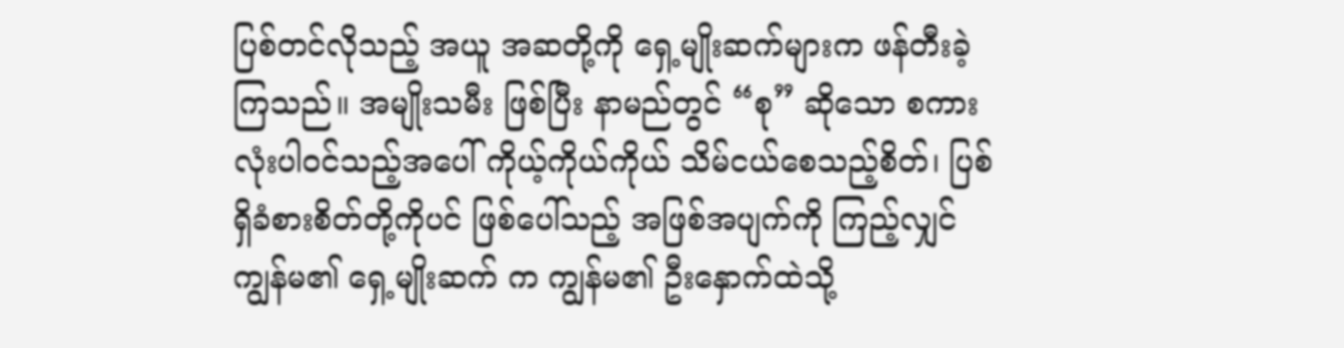ပြစ်တင်လိုသည့် အယူ အဆတို့ကို ရှေ့မျိုးဆက်များက ဖန်တီးခဲ့ကြသည်။ အမျိုးသမီး ဖြစ်ပြီး နာမည်တွင် “စု” ဆိုသော စကားလုံးပါဝင်သည့်အပေါ် ကိုယ့်ကိုယ်ကိုယ် သိမ်ငယ်စေသည့်စိတ်၊ ပြစ်ရှိခံစားစိတ်တို့ကိုပင် ဖြစ်ပေါ်သည့် အဖြစ်အပျက်ကို ကြည့်လျှင် ကျွန်မ၏ ရှေ့မျိုးဆက် က ကျွန်မ၏ ဦးနှောက်ထဲသို့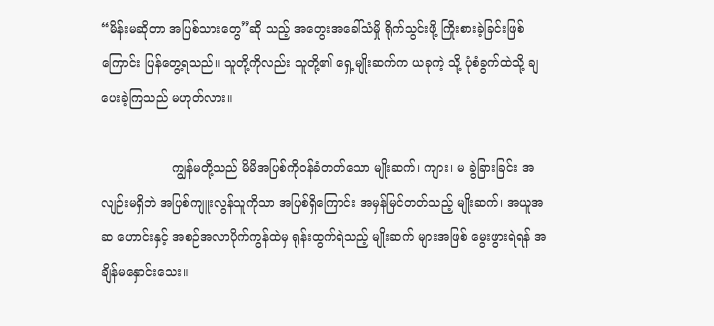“မိန်းမဆိုတာ အပြစ်သားတွေ”ဆို သည့် အတွေးအခေါ်သံမှို ရိုက်သွင်းဖို့ ကြိုးစားခဲ့ခြင်းဖြစ်ကြောင်း ပြန်တွေ့ရသည်။ သူတို့ကိုလည်း သူတို့၏ ရှေ့မျိုးဆက်က ယခုကဲ့ သို့ ပုံစံခွက်ထဲသို့ ချပေးခဲ့ကြသည် မဟုတ်လား။

                  ကျွန်မတို့သည် မိမိအပြစ်ကိုဝန်ခံတတ်သော မျိုးဆက်၊ ကျား၊ မ ခွဲခြားခြင်း အလျဉ်းမရှိဘဲ အပြစ်ကျူးလွန်သူကိုသာ အပြစ်ရှိကြောင်း အမှန်မြင်တတ်သည့် မျိုးဆက်၊ အယူအဆ ဟောင်းနှင့် အစဉ်အလာပိုက်ကွန်ထဲမှ ရုန်းထွက်ရဲသည့် မျိုးဆက် များအဖြစ် မွေးဖွားရဲရန် အချိန်မနှောင်းသေး။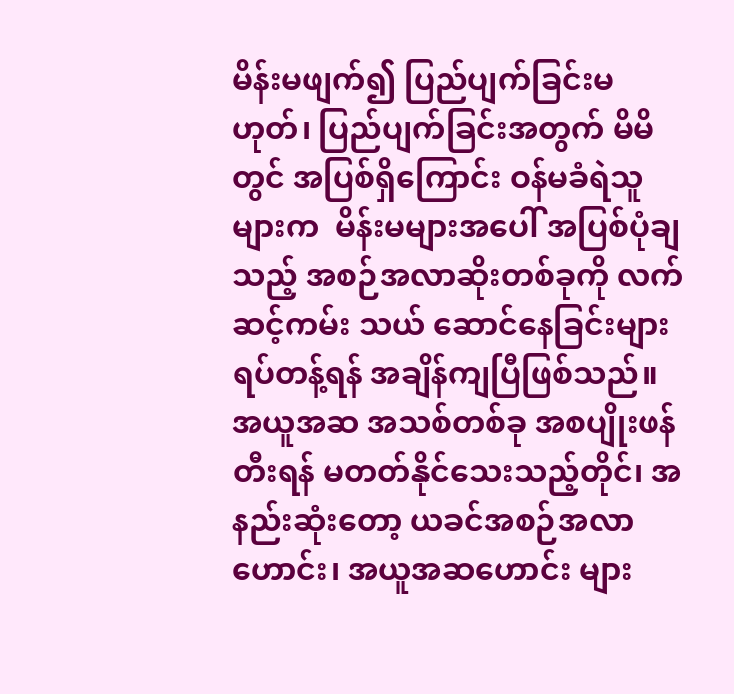မိန်းမဖျက်၍ ပြည်ပျက်ခြင်းမဟုတ်၊ ပြည်ပျက်ခြင်းအတွက် မိမိတွင် အပြစ်ရှိကြောင်း ဝန်မခံရဲသူများက  မိန်းမများအပေါ် အပြစ်ပုံချသည့် အစဉ်အလာဆိုးတစ်ခုကို လက်ဆင့်ကမ်း သယ် ဆောင်နေခြင်းများရပ်တန့်ရန် အချိန်ကျပြီဖြစ်သည်။ အယူအဆ အသစ်တစ်ခု အစပျိုးဖန်တီးရန် မတတ်နိုင်သေးသည့်တိုင်၊ အနည်းဆုံးတော့ ယခင်အစဉ်အလာဟောင်း၊ အယူအဆဟောင်း များ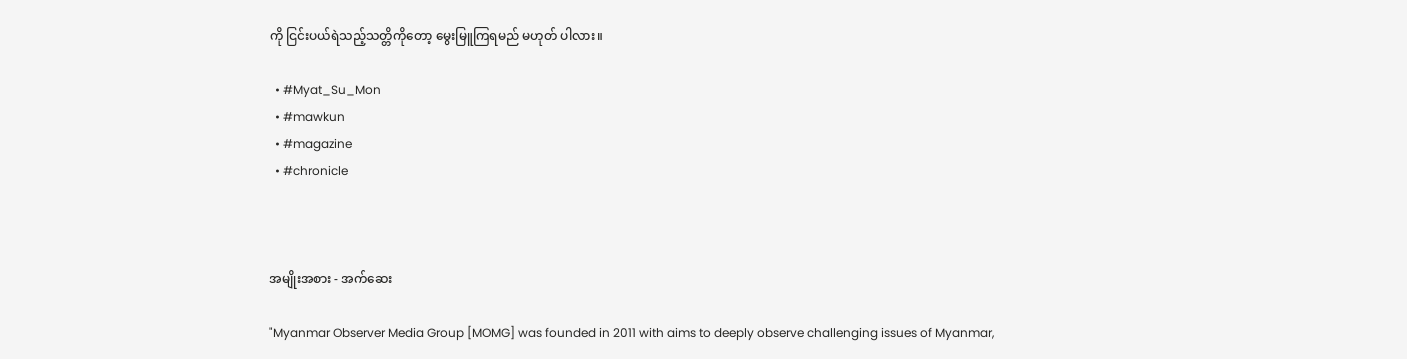ကို ငြင်းပယ်ရဲသည့်သတ္တိကိုတော့ မွေးမြူကြရမည် မဟုတ် ပါလား။

  • #Myat_Su_Mon
  • #mawkun
  • #magazine
  • #chronicle



အမျိုးအစား - အက်ဆေး

"Myanmar Observer Media Group [MOMG] was founded in 2011 with aims to deeply observe challenging issues of Myanmar,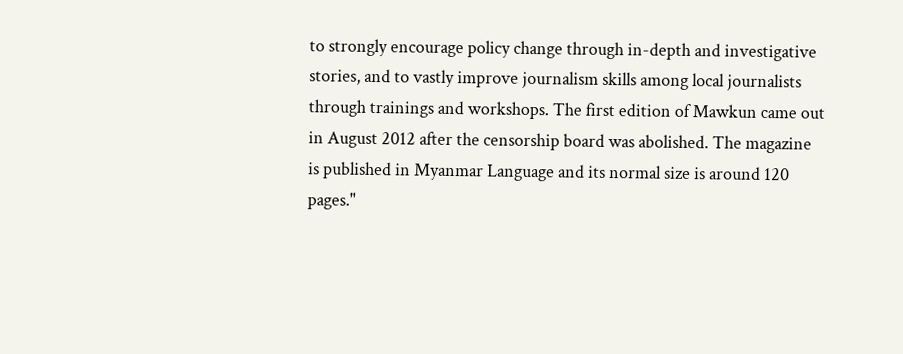to strongly encourage policy change through in-depth and investigative stories, and to vastly improve journalism skills among local journalists through trainings and workshops. The first edition of Mawkun came out in August 2012 after the censorship board was abolished. The magazine is published in Myanmar Language and its normal size is around 120 pages."